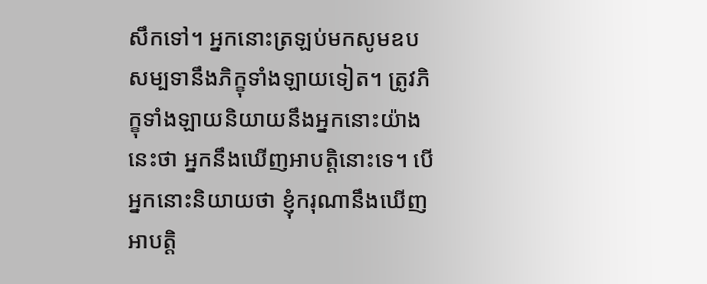សឹកទៅ។ អ្នកនោះត្រឡប់មកសូមឧបសម្បទានឹងភិក្ខុទាំងឡាយទៀត។ ត្រូវភិក្ខុទាំងឡាយនិយាយនឹងអ្នកនោះយ៉ាងនេះថា អ្នកនឹងឃើញអាបត្តិនោះទេ។ បើអ្នកនោះនិយាយថា ខ្ញុំករុណានឹងឃើញអាបត្តិ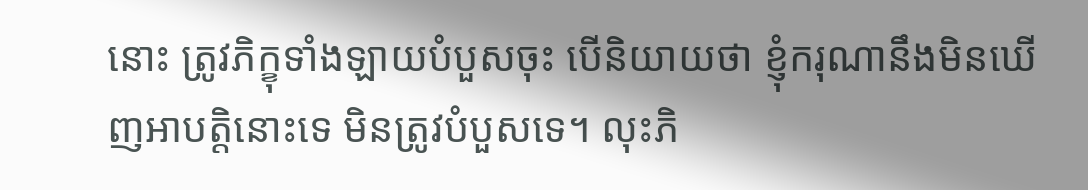នោះ ត្រូវភិក្ខុទាំងឡាយបំបួសចុះ បើនិយាយថា ខ្ញុំករុណានឹងមិនឃើញអាបត្តិនោះទេ មិនត្រូវបំបួសទេ។ លុះភិ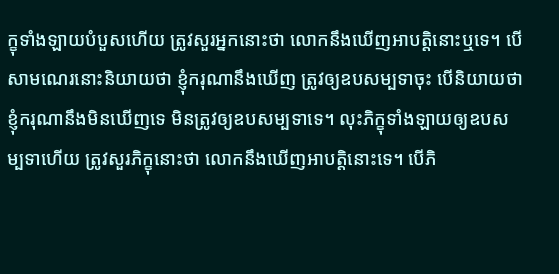ក្ខុទាំងឡាយបំបួសហើយ ត្រូវសួរអ្នកនោះថា លោកនឹងឃើញអាបត្តិនោះឬទេ។ បើសាមណេរនោះនិយាយថា ខ្ញុំករុណានឹងឃើញ ត្រូវឲ្យឧបសម្បទាចុះ បើនិយាយថា ខ្ញុំករុណានឹងមិនឃើញទេ មិនត្រូវឲ្យឧបសម្បទាទេ។ លុះភិក្ខុទាំងឡាយឲ្យឧបសម្បទាហើយ ត្រូវសួរភិក្ខុនោះថា លោកនឹងឃើញអាបត្តិនោះទេ។ បើភិ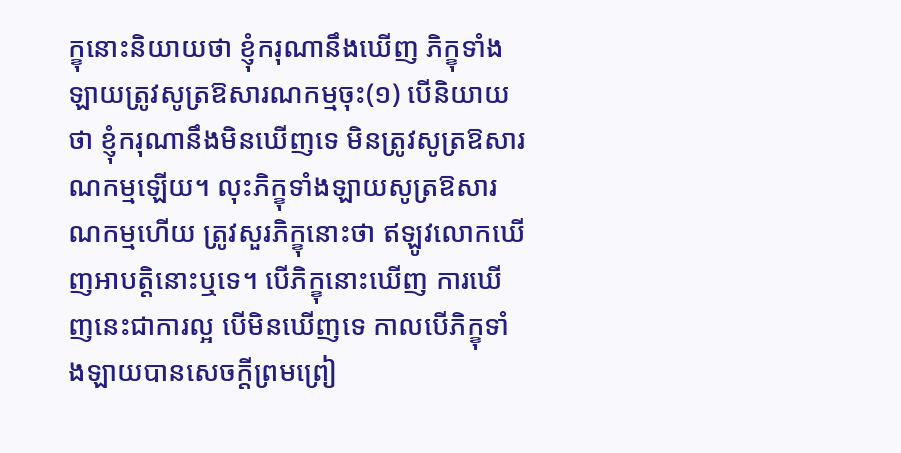ក្ខុនោះនិយាយថា ខ្ញុំករុណានឹងឃើញ ភិក្ខុទាំងឡាយត្រូវសូត្រឱសារណកម្មចុះ(១) បើនិយាយថា ខ្ញុំករុណានឹងមិនឃើញទេ មិនត្រូវសូត្រឱសារណកម្មឡើយ។ លុះភិក្ខុទាំងឡាយសូត្រឱសារណកម្មហើយ ត្រូវសួរភិក្ខុនោះថា ឥឡូវលោកឃើញអាបត្តិនោះឬទេ។ បើភិក្ខុនោះឃើញ ការឃើញនេះជាការល្អ បើមិនឃើញទេ កាលបើភិក្ខុទាំងឡាយបានសេចក្តីព្រមព្រៀ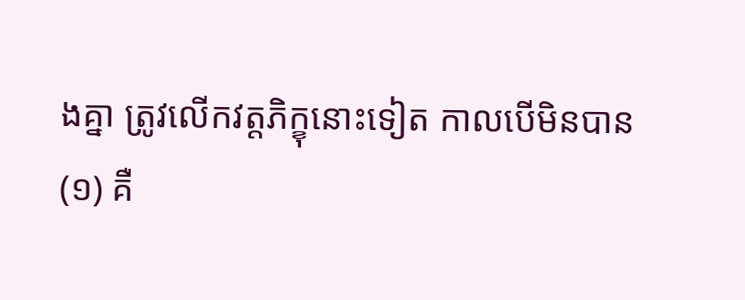ងគ្នា ត្រូវលើកវត្តភិក្ខុនោះទៀត កាលបើមិនបាន
(១) គឺ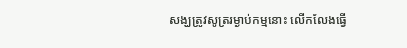សង្ឃត្រូវសូត្ររម្ងាប់កម្មនោះ លើកលែងធ្វើ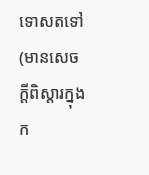ទោសតទៅ (មានសេចក្តីពិស្តារក្នុងក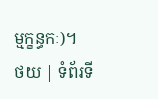ម្មក្ខន្ធកៈ)។
ថយ | ទំព័រទី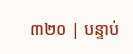៣២០ | បន្ទាប់